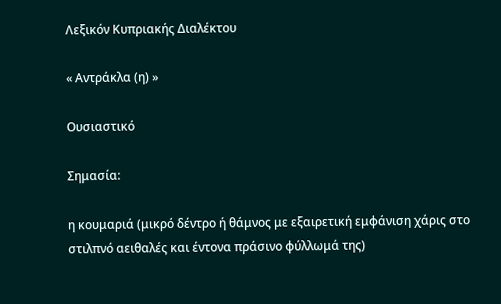Λεξικόν Κυπριακής Διαλέκτου

« Αντράκλα (η) »

Ουσιαστικό

Σημασία:

η κουμαριά (μικρό δέντρο ή θάμνος με εξαιρετική εμφάνιση χάρις στο στιλπνό αειθαλές και έντονα πράσινο φύλλωμά της)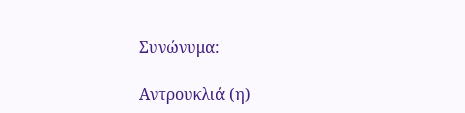Συνώνυμα:

Αντρουκλιά (η)